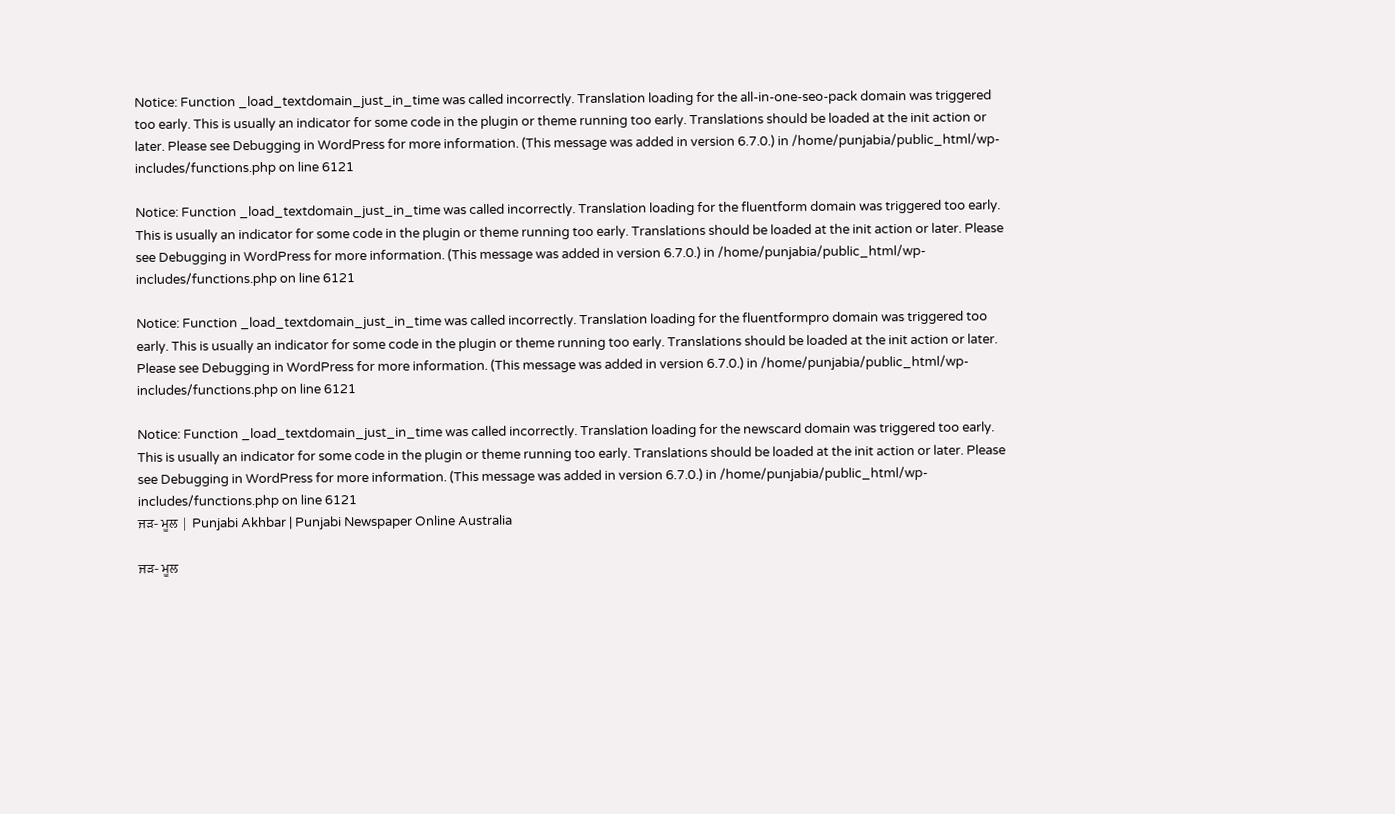Notice: Function _load_textdomain_just_in_time was called incorrectly. Translation loading for the all-in-one-seo-pack domain was triggered too early. This is usually an indicator for some code in the plugin or theme running too early. Translations should be loaded at the init action or later. Please see Debugging in WordPress for more information. (This message was added in version 6.7.0.) in /home/punjabia/public_html/wp-includes/functions.php on line 6121

Notice: Function _load_textdomain_just_in_time was called incorrectly. Translation loading for the fluentform domain was triggered too early. This is usually an indicator for some code in the plugin or theme running too early. Translations should be loaded at the init action or later. Please see Debugging in WordPress for more information. (This message was added in version 6.7.0.) in /home/punjabia/public_html/wp-includes/functions.php on line 6121

Notice: Function _load_textdomain_just_in_time was called incorrectly. Translation loading for the fluentformpro domain was triggered too early. This is usually an indicator for some code in the plugin or theme running too early. Translations should be loaded at the init action or later. Please see Debugging in WordPress for more information. (This message was added in version 6.7.0.) in /home/punjabia/public_html/wp-includes/functions.php on line 6121

Notice: Function _load_textdomain_just_in_time was called incorrectly. Translation loading for the newscard domain was triggered too early. This is usually an indicator for some code in the plugin or theme running too early. Translations should be loaded at the init action or later. Please see Debugging in WordPress for more information. (This message was added in version 6.7.0.) in /home/punjabia/public_html/wp-includes/functions.php on line 6121
ਜੜ- ਮੂਲ | Punjabi Akhbar | Punjabi Newspaper Online Australia

ਜੜ- ਮੂਲ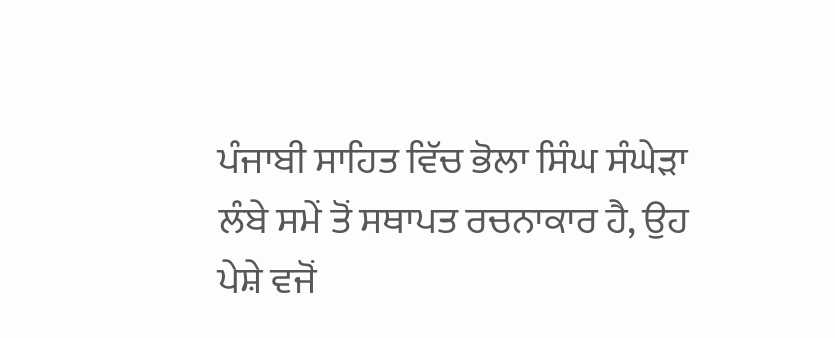ਪੰਜਾਬੀ ਸਾਹਿਤ ਵਿੱਚ ਭੋਲਾ ਸਿੰਘ ਸੰਘੇੜਾ ਲੰਬੇ ਸਮੇਂ ਤੋਂ ਸਥਾਪਤ ਰਚਨਾਕਾਰ ਹੈ, ਉਹ ਪੇਸ਼ੇ ਵਜੋਂ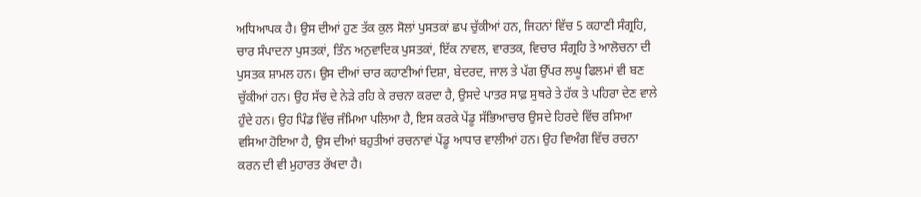ਅਧਿਆਪਕ ਹੈ। ਉਸ ਦੀਆਂ ਹੁਣ ਤੱਕ ਕੁਲ ਸੋਲਾਂ ਪੁਸਤਕਾਂ ਛਪ ਚੁੱਕੀਆਂ ਹਨ, ਜਿਹਨਾਂ ਵਿੱਚ 5 ਕਹਾਣੀ ਸੰਗ੍ਰਹਿ, ਚਾਰ ਸੰਪਾਦਨਾ ਪੁਸਤਕਾਂ, ਤਿੰਨ ਅਨੁਵਾਦਿਕ ਪੁਸਤਕਾਂ, ਇੱਕ ਨਾਵਲ, ਵਾਰਤਕ, ਵਿਚਾਰ ਸੰਗ੍ਰਹਿ ਤੇ ਆਲੋਚਨਾ ਦੀ ਪੁਸਤਕ ਸ਼ਾਮਲ ਹਨ। ਉਸ ਦੀਆਂ ਚਾਰ ਕਹਾਣੀਆਂ ਦਿਸ਼ਾ, ਬੇਦਰਦ, ਜਾਲ ਤੇ ਪੱਗ ਉੱਪਰ ਲਘੂ ਫਿਲਮਾਂ ਵੀ ਬਣ ਚੁੱਕੀਆਂ ਹਨ। ਉਹ ਸੱਚ ਦੇ ਨੇੜੇ ਰਹਿ ਕੇ ਰਚਨਾ ਕਰਦਾ ਹੈ, ਉਸਦੇ ਪਾਤਰ ਸਾਫ਼ ਸੁਥਰੇ ਤੇ ਹੱਕ ਤੇ ਪਹਿਰਾ ਦੇਣ ਵਾਲੇ ਹੁੰਦੇ ਹਨ। ਉਹ ਪਿੰਡ ਵਿੱਚ ਜੰਮਿਆ ਪਲਿਆ ਹੈ, ਇਸ ਕਰਕੇ ਪੇਂਡੂ ਸੱਭਿਆਚਾਰ ਉਸਦੇ ਹਿਰਦੇ ਵਿੱਚ ਰਸਿਆ ਵਸਿਆ ਹੋਇਆ ਹੈ, ਉਸ ਦੀਆਂ ਬਹੁਤੀਆਂ ਰਚਨਾਵਾਂ ਪੇਂਡੂ ਆਧਾਰ ਵਾਲੀਆਂ ਹਨ। ਉਹ ਵਿਅੰਗ ਵਿੱਚ ਰਚਨਾ ਕਰਨ ਦੀ ਵੀ ਮੁਹਾਰਤ ਰੱਖਦਾ ਹੈ।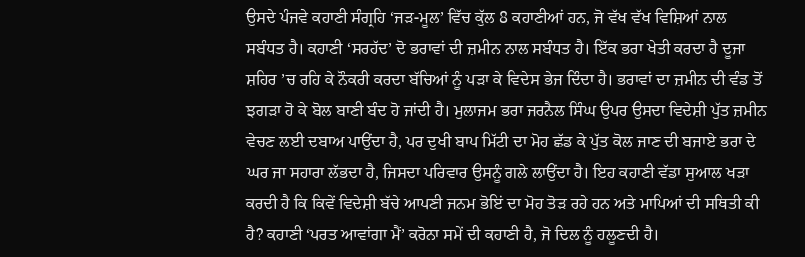ਉਸਦੇ ਪੰਜਵੇ ਕਹਾਣੀ ਸੰਗ੍ਰਹਿ ‘ਜੜ-ਮੂਲ’ ਵਿੱਚ ਕੁੱਲ 8 ਕਹਾਣੀਆਂ ਹਨ, ਜੋ ਵੱਖ ਵੱਖ ਵਿਸ਼ਿਆਂ ਨਾਲ ਸਬੰਧਤ ਹੈ। ਕਹਾਣੀ ‘ਸਰਹੱਦ’ ਦੋ ਭਰਾਵਾਂ ਦੀ ਜ਼ਮੀਨ ਨਾਲ ਸਬੰਧਤ ਹੈ। ਇੱਕ ਭਰਾ ਖੇਤੀ ਕਰਦਾ ਹੈ ਦੂਜਾ ਸ਼ਹਿਰ ’ਚ ਰਹਿ ਕੇ ਨੌਕਰੀ ਕਰਦਾ ਬੱਚਿਆਂ ਨੂੰ ਪੜਾ ਕੇ ਵਿਦੇਸ ਭੇਜ ਦਿੰਦਾ ਹੈ। ਭਰਾਵਾਂ ਦਾ ਜ਼ਮੀਨ ਦੀ ਵੰਡ ਤੋਂ ਝਗੜਾ ਹੋ ਕੇ ਬੋਲ ਬਾਣੀ ਬੰਦ ਹੋ ਜਾਂਦੀ ਹੈ। ਮੁਲਾਜਮ ਭਰਾ ਜਰਨੈਲ ਸਿੰਘ ਉਪਰ ਉਸਦਾ ਵਿਦੇਸ਼ੀ ਪੁੱਤ ਜ਼ਮੀਨ ਵੇਚਣ ਲਈ ਦਬਾਅ ਪਾਉਂਦਾ ਹੈ, ਪਰ ਦੁਖੀ ਬਾਪ ਮਿੱਟੀ ਦਾ ਮੋਹ ਛੱਡ ਕੇ ਪੁੱਤ ਕੋਲ ਜਾਣ ਦੀ ਬਜਾਏ ਭਰਾ ਦੇ ਘਰ ਜਾ ਸਹਾਰਾ ਲੱਭਦਾ ਹੈ, ਜਿਸਦਾ ਪਰਿਵਾਰ ਉਸਨੂੰ ਗਲੇ ਲਾਉਂਦਾ ਹੈ। ਇਹ ਕਹਾਣੀ ਵੱਡਾ ਸੁਆਲ ਖੜਾ ਕਰਦੀ ਹੈ ਕਿ ਕਿਵੇਂ ਵਿਦੇਸ਼ੀ ਬੱਚੇ ਆਪਣੀ ਜਨਮ ਭੋਇਂ ਦਾ ਮੋਹ ਤੋੜ ਰਹੇ ਹਨ ਅਤੇ ਮਾਪਿਆਂ ਦੀ ਸਥਿਤੀ ਕੀ ਹੈ? ਕਹਾਣੀ ‘ਪਰਤ ਆਵਾਂਗਾ ਮੈਂ’ ਕਰੋਨਾ ਸਮੇਂ ਦੀ ਕਹਾਣੀ ਹੈ, ਜੋ ਦਿਲ ਨੂੰ ਹਲੂਣਦੀ ਹੈ।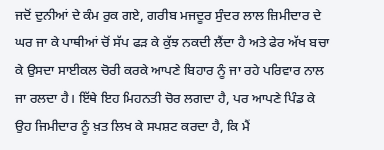ਜਦੋਂ ਦੁਨੀਆਂ ਦੇ ਕੰਮ ਰੁਕ ਗਏ, ਗਰੀਬ ਮਜਦੂਰ ਸੁੰਦਰ ਲਾਲ ਜ਼ਿਮੀਦਾਰ ਦੇ ਘਰ ਜਾ ਕੇ ਪਾਥੀਆਂ ਚੋਂ ਸੱਪ ਫੜ ਕੇ ਕੁੱਝ ਨਕਦੀ ਲੈਂਦਾ ਹੈ ਅਤੇ ਫੇਰ ਅੱਖ ਬਚਾ ਕੇ ਉਸਦਾ ਸਾਈਕਲ ਚੋਰੀ ਕਰਕੇ ਆਪਣੇ ਬਿਹਾਰ ਨੂੰ ਜਾ ਰਹੇ ਪਰਿਵਾਰ ਨਾਲ ਜਾ ਰਲਦਾ ਹੈ। ਇੱਥੇ ਇਹ ਮਿਹਨਤੀ ਚੋਰ ਲਗਦਾ ਹੈ, ਪਰ ਆਪਣੇ ਪਿੰਡ ਕੇ ਉਹ ਜਿਮੀਦਾਰ ਨੂੰ ਖ਼ਤ ਲਿਖ ਕੇ ਸਪਸ਼ਟ ਕਰਦਾ ਹੈ, ਕਿ ਮੈਂ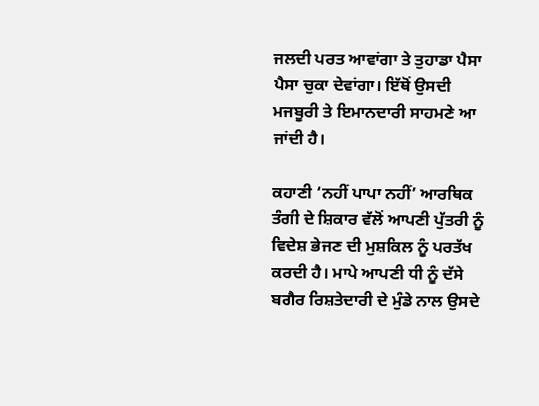ਜਲਦੀ ਪਰਤ ਆਵਾਂਗਾ ਤੇ ਤੁਹਾਡਾ ਪੈਸਾ ਪੈਸਾ ਚੁਕਾ ਦੇਵਾਂਗਾ। ਇੱਥੋਂ ਉਸਦੀ ਮਜਬੂਰੀ ਤੇ ਇਮਾਨਦਾਰੀ ਸਾਹਮਣੇ ਆ ਜਾਂਦੀ ਹੈ।

ਕਹਾਣੀ ‘ਨਹੀਂ ਪਾਪਾ ਨਹੀਂ’ ਆਰਥਿਕ ਤੰਗੀ ਦੇ ਸ਼ਿਕਾਰ ਵੱਲੋਂ ਆਪਣੀ ਪੁੱਤਰੀ ਨੂੰ ਵਿਦੇਸ਼ ਭੇਜਣ ਦੀ ਮੁਸ਼ਕਿਲ ਨੂੰ ਪਰਤੱਖ ਕਰਦੀ ਹੈ। ਮਾਪੇ ਆਪਣੀ ਧੀ ਨੂੰ ਦੱਸੇ ਬਗੈਰ ਰਿਸ਼ਤੇਦਾਰੀ ਦੇ ਮੁੰਡੇ ਨਾਲ ਉਸਦੇ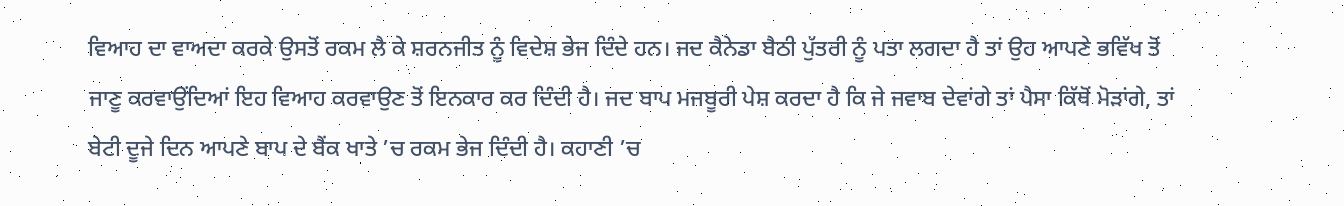ਵਿਆਹ ਦਾ ਵਾਅਦਾ ਕਰਕੇ ਉਸਤੋਂ ਰਕਮ ਲੈ ਕੇ ਸ਼ਰਨਜੀਤ ਨੂੰ ਵਿਦੇਸ਼ ਭੇਜ ਦਿੰਦੇ ਹਨ। ਜਦ ਕੈਨੇਡਾ ਬੈਠੀ ਪੁੱਤਰੀ ਨੂੰ ਪਤਾ ਲਗਦਾ ਹੈ ਤਾਂ ਉਹ ਆਪਣੇ ਭਵਿੱਖ ਤੋਂ ਜਾਣੂ ਕਰਵਾਉਂਦਿਆਂ ਇਹ ਵਿਆਹ ਕਰਵਾਉਣ ਤੋਂ ਇਨਕਾਰ ਕਰ ਦਿੰਦੀ ਹੈ। ਜਦ ਬਾਪ ਮਜਬੂਰੀ ਪੇਸ਼ ਕਰਦਾ ਹੈ ਕਿ ਜੇ ਜਵਾਬ ਦੇਵਾਂਗੇ ਤਾਂ ਪੈਸਾ ਕਿੱਥੋਂ ਮੋੜਾਂਗੇ, ਤਾਂ ਬੇਟੀ ਦੂਜੇ ਦਿਨ ਆਪਣੇ ਬਾਪ ਦੇ ਬੈਂਕ ਖਾਤੇ ’ਚ ਰਕਮ ਭੇਜ ਦਿੰਦੀ ਹੈ। ਕਹਾਣੀ ’ਚ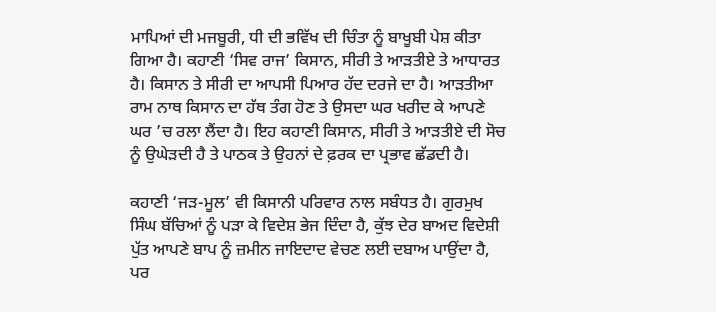ਮਾਪਿਆਂ ਦੀ ਮਜਬੂਰੀ, ਧੀ ਦੀ ਭਵਿੱਖ ਦੀ ਚਿੰਤਾ ਨੂੰ ਬਾਖੂਬੀ ਪੇਸ਼ ਕੀਤਾ ਗਿਆ ਹੈ। ਕਹਾਣੀ ‘ਸਿਵ ਰਾਜ’ ਕਿਸਾਨ, ਸੀਰੀ ਤੇ ਆੜਤੀਏ ਤੇ ਆਧਾਰਤ ਹੈ। ਕਿਸਾਨ ਤੇ ਸੀਰੀ ਦਾ ਆਪਸੀ ਪਿਆਰ ਹੱਦ ਦਰਜੇ ਦਾ ਹੈ। ਆੜਤੀਆ ਰਾਮ ਨਾਥ ਕਿਸਾਨ ਦਾ ਹੱਥ ਤੰਗ ਹੋਣ ਤੇ ਉਸਦਾ ਘਰ ਖਰੀਦ ਕੇ ਆਪਣੇ ਘਰ ’ਚ ਰਲਾ ਲੈਂਦਾ ਹੈ। ਇਹ ਕਹਾਣੀ ਕਿਸਾਨ, ਸੀਰੀ ਤੇ ਆੜਤੀਏ ਦੀ ਸੋਚ ਨੂੰ ਉਘੇੜਦੀ ਹੈ ਤੇ ਪਾਠਕ ਤੇ ਉਹਨਾਂ ਦੇ ਫ਼ਰਕ ਦਾ ਪ੍ਰਭਾਵ ਛੱਡਦੀ ਹੈ।

ਕਹਾਣੀ ‘ਜੜ-ਮੂਲ’ ਵੀ ਕਿਸਾਨੀ ਪਰਿਵਾਰ ਨਾਲ ਸਬੰਧਤ ਹੈ। ਗੁਰਮੁਖ ਸਿੰਘ ਬੱਚਿਆਂ ਨੂੰ ਪੜਾ ਕੇ ਵਿਦੇਸ਼ ਭੇਜ ਦਿੰਦਾ ਹੈ, ਕੁੱਝ ਦੇਰ ਬਾਅਦ ਵਿਦੇਸ਼ੀ ਪੁੱਤ ਆਪਣੇ ਬਾਪ ਨੂੰ ਜ਼ਮੀਨ ਜਾਇਦਾਦ ਵੇਚਣ ਲਈ ਦਬਾਅ ਪਾਉਂਦਾ ਹੈ, ਪਰ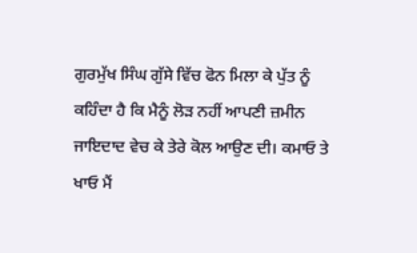ਗੁਰਮੁੱਖ ਸਿੰਘ ਗੁੱਸੇ ਵਿੱਚ ਫੋਨ ਮਿਲਾ ਕੇ ਪੁੱਤ ਨੂੰ ਕਹਿੰਦਾ ਹੈ ਕਿ ਮੈਨੂੰ ਲੋੜ ਨਹੀਂ ਆਪਣੀ ਜ਼ਮੀਨ ਜਾਇਦਾਦ ਵੇਚ ਕੇ ਤੇਰੇ ਕੋਲ ਆਉਣ ਦੀ। ਕਮਾਓ ਤੇ ਖਾਓ ਮੈਂ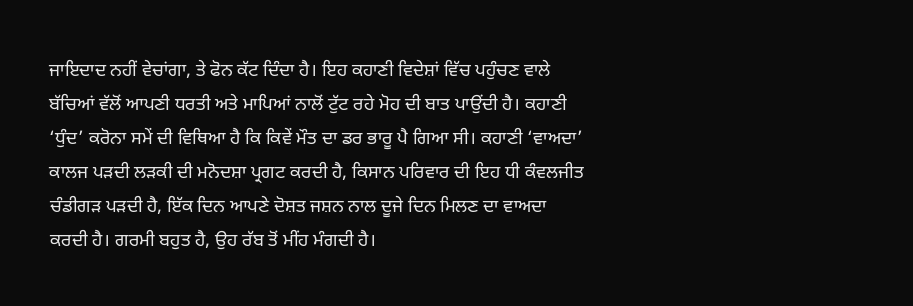ਜਾਇਦਾਦ ਨਹੀਂ ਵੇਚਾਂਗਾ, ਤੇ ਫੋਨ ਕੱਟ ਦਿੰਦਾ ਹੈ। ਇਹ ਕਹਾਣੀ ਵਿਦੇਸ਼ਾਂ ਵਿੱਚ ਪਹੁੰਚਣ ਵਾਲੇ ਬੱਚਿਆਂ ਵੱਲੋਂ ਆਪਣੀ ਧਰਤੀ ਅਤੇ ਮਾਪਿਆਂ ਨਾਲੋਂ ਟੁੱਟ ਰਹੇ ਮੋਹ ਦੀ ਬਾਤ ਪਾਉਂਦੀ ਹੈ। ਕਹਾਣੀ ‘ਧੁੰਦ’ ਕਰੋਨਾ ਸਮੇਂ ਦੀ ਵਿਥਿਆ ਹੈ ਕਿ ਕਿਵੇਂ ਮੌਤ ਦਾ ਡਰ ਭਾਰੂ ਪੈ ਗਿਆ ਸੀ। ਕਹਾਣੀ ‘ਵਾਅਦਾ’ ਕਾਲਜ ਪੜਦੀ ਲੜਕੀ ਦੀ ਮਨੋਦਸ਼ਾ ਪ੍ਰਗਟ ਕਰਦੀ ਹੈ, ਕਿਸਾਨ ਪਰਿਵਾਰ ਦੀ ਇਹ ਧੀ ਕੰਵਲਜੀਤ ਚੰਡੀਗੜ ਪੜਦੀ ਹੈ, ਇੱਕ ਦਿਨ ਆਪਣੇ ਦੋਸ਼ਤ ਜਸ਼ਨ ਨਾਲ ਦੂਜੇ ਦਿਨ ਮਿਲਣ ਦਾ ਵਾਅਦਾ ਕਰਦੀ ਹੈ। ਗਰਮੀ ਬਹੁਤ ਹੈ, ਉਹ ਰੱਬ ਤੋਂ ਮੀਂਹ ਮੰਗਦੀ ਹੈ।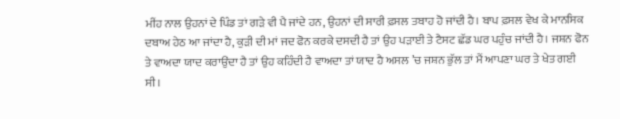ਮੀਂਹ ਨਾਲ ਉਹਨਾਂ ਦੇ ਪਿੰਡ ਤਾਂ ਗੜੇ ਵੀ ਪੈ ਜਾਂਦੇ ਹਨ, ਉਹਨਾਂ ਦੀ ਸਾਰੀ ਫ਼ਸਲ ਤਬਾਹ ਹੋ ਜਾਂਦੀ ਹੈ। ਬਾਪ ਫ਼ਸਲ ਵੇਖ ਕੇ ਮਾਨਸਿਕ ਦਬਾਅ ਹੇਠ ਆ ਜਾਂਦਾ ਹੈ, ਕੁੜੀ ਦੀ ਮਾਂ ਜਦ ਫੋਨ ਕਰਕੇ ਦਸਦੀ ਹੈ ਤਾਂ ਉਹ ਪੜਾਈ ਤੇ ਟੈਸਟ ਛੱਡ ਘਰ ਪਹੁੰਚ ਜਾਂਦੀ ਹੈ। ਜਸ਼ਨ ਫੋਨ ਤੇ ਵਾਅਦਾ ਯਾਦ ਕਰਾਉਂਦਾ ਹੈ ਤਾਂ ਉਹ ਕਹਿੰਦੀ ਹੈ ਵਾਅਦਾ ਤਾਂ ਯਾਦ ਹੈ ਅਸਲ ’ਚ ਜਸ਼ਨ ਭੁੱਲ ਤਾਂ ਮੈਂ ਆਪਣਾ ਘਰ ਤੇ ਖੇਤ ਗਈ ਸੀ।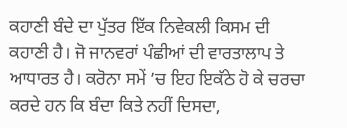ਕਹਾਣੀ ਬੰਦੇ ਦਾ ਪੁੱਤਰ ਇੱਕ ਨਿਵੇਕਲੀ ਕਿਸਮ ਦੀ ਕਹਾਣੀ ਹੈ। ਜੋ ਜਾਨਵਰਾਂ ਪੰਛੀਆਂ ਦੀ ਵਾਰਤਾਲਾਪ ਤੇ ਆਧਾਰਤ ਹੈ। ਕਰੋਨਾ ਸਮੇਂ ’ਚ ਇਹ ਇਕੱਠੇ ਹੋ ਕੇ ਚਰਚਾ ਕਰਦੇ ਹਨ ਕਿ ਬੰਦਾ ਕਿਤੇ ਨਹੀਂ ਦਿਸਦਾ,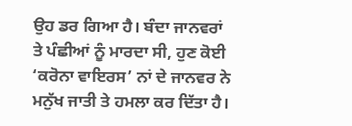ਉਹ ਡਰ ਗਿਆ ਹੈ। ਬੰਦਾ ਜਾਨਵਰਾਂ ਤੇ ਪੰਛੀਆਂ ਨੂੰ ਮਾਰਦਾ ਸੀ, ਹੁਣ ਕੋਈ ‘ਕਰੋਨਾ ਵਾਇਰਸ’ ਨਾਂ ਦੇ ਜਾਨਵਰ ਨੇ ਮਨੁੱਖ ਜਾਤੀ ਤੇ ਹਮਲਾ ਕਰ ਦਿੱਤਾ ਹੈ।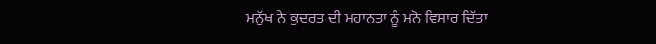ਮਨੁੱਖ ਨੇ ਕੁਦਰਤ ਦੀ ਮਹਾਨਤਾ ਨੂੰ ਮਨੋ ਵਿਸਾਰ ਦਿੱਤਾ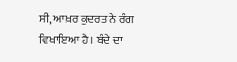ਸੀ, ਆਖ਼ਰ ਕੁਦਰਤ ਨੇ ਰੰਗ ਵਿਖਾਇਆ ਹੈ। ਬੰਦੇ ਦਾ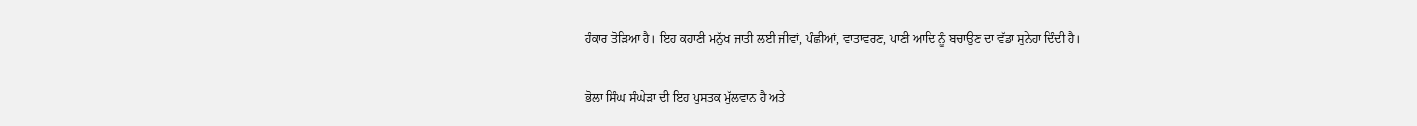ਹੰਕਾਰ ਤੋੜਿਆ ਹੈ। ਇਹ ਕਹਾਣੀ ਮਨੁੱਖ ਜਾਤੀ ਲਈ ਜੀਵਾਂ, ਪੰਛੀਆਂ, ਵਾਤਾਵਰਣ, ਪਾਣੀ ਆਦਿ ਨੂੰ ਬਚਾਉਣ ਦਾ ਵੱਡਾ ਸੁਨੇਹਾ ਦਿੰਦੀ ਹੈ।

ਭੋਲਾ ਸਿੰਘ ਸੰਘੇੜਾ ਦੀ ਇਹ ਪੁਸਤਕ ਮੁੱਲਵਾਨ ਹੈ ਅਤੇ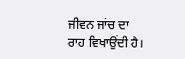ਜੀਵਨ ਜਾਂਚ ਦਾ ਰਾਹ ਵਿਖਾਉਂਦੀ ਹੈ।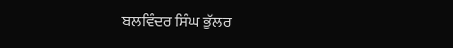ਬਲਵਿੰਦਰ ਸਿੰਘ ਭੁੱਲਰ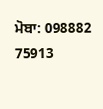ਮੋਬਾ: 098882 75913